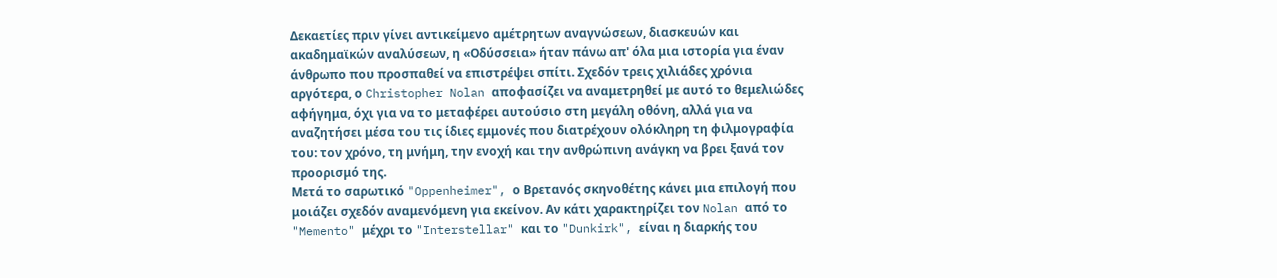Δεκαετίες πριν γίνει αντικείμενο αμέτρητων αναγνώσεων, διασκευών και ακαδημαϊκών αναλύσεων, η «Οδύσσεια» ήταν πάνω απ' όλα μια ιστορία για έναν άνθρωπο που προσπαθεί να επιστρέψει σπίτι. Σχεδόν τρεις χιλιάδες χρόνια αργότερα, ο Christopher Nolan αποφασίζει να αναμετρηθεί με αυτό το θεμελιώδες αφήγημα, όχι για να το μεταφέρει αυτούσιο στη μεγάλη οθόνη, αλλά για να αναζητήσει μέσα του τις ίδιες εμμονές που διατρέχουν ολόκληρη τη φιλμογραφία του: τον χρόνο, τη μνήμη, την ενοχή και την ανθρώπινη ανάγκη να βρει ξανά τον προορισμό της.
Μετά το σαρωτικό "Oppenheimer", ο Βρετανός σκηνοθέτης κάνει μια επιλογή που μοιάζει σχεδόν αναμενόμενη για εκείνον. Αν κάτι χαρακτηρίζει τον Nolan από το "Memento" μέχρι το "Interstellar" και το "Dunkirk", είναι η διαρκής του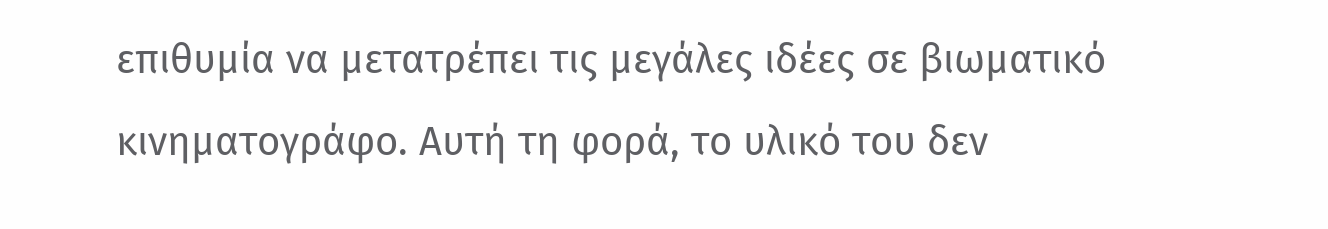επιθυμία να μετατρέπει τις μεγάλες ιδέες σε βιωματικό κινηματογράφο. Αυτή τη φορά, το υλικό του δεν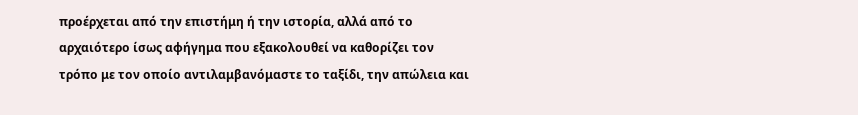προέρχεται από την επιστήμη ή την ιστορία, αλλά από το αρχαιότερο ίσως αφήγημα που εξακολουθεί να καθορίζει τον τρόπο με τον οποίο αντιλαμβανόμαστε το ταξίδι, την απώλεια και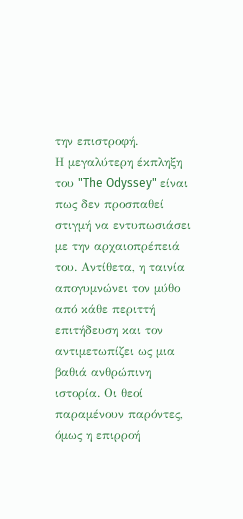την επιστροφή.
Η μεγαλύτερη έκπληξη του "The Odyssey" είναι πως δεν προσπαθεί στιγμή να εντυπωσιάσει με την αρχαιοπρέπειά του. Αντίθετα, η ταινία απογυμνώνει τον μύθο από κάθε περιττή επιτήδευση και τον αντιμετωπίζει ως μια βαθιά ανθρώπινη ιστορία. Οι θεοί παραμένουν παρόντες, όμως η επιρροή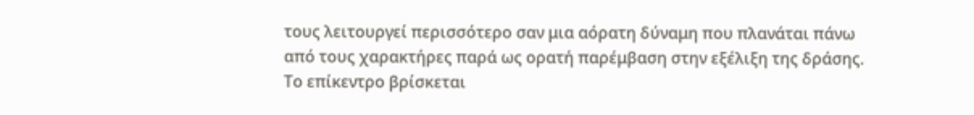τους λειτουργεί περισσότερο σαν μια αόρατη δύναμη που πλανάται πάνω από τους χαρακτήρες παρά ως ορατή παρέμβαση στην εξέλιξη της δράσης. Το επίκεντρο βρίσκεται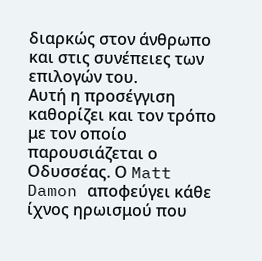διαρκώς στον άνθρωπο και στις συνέπειες των επιλογών του.
Αυτή η προσέγγιση καθορίζει και τον τρόπο με τον οποίο παρουσιάζεται ο Οδυσσέας. Ο Matt Damon αποφεύγει κάθε ίχνος ηρωισμού που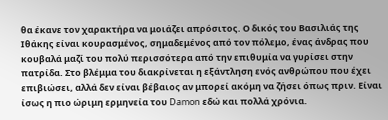θα έκανε τον χαρακτήρα να μοιάζει απρόσιτος. Ο δικός του Βασιλιάς της Ιθάκης είναι κουρασμένος, σημαδεμένος από τον πόλεμο, ένας άνδρας που κουβαλά μαζί του πολύ περισσότερα από την επιθυμία να γυρίσει στην πατρίδα. Στο βλέμμα του διακρίνεται η εξάντληση ενός ανθρώπου που έχει επιβιώσει, αλλά δεν είναι βέβαιος αν μπορεί ακόμη να ζήσει όπως πριν. Είναι ίσως η πιο ώριμη ερμηνεία του Damon εδώ και πολλά χρόνια.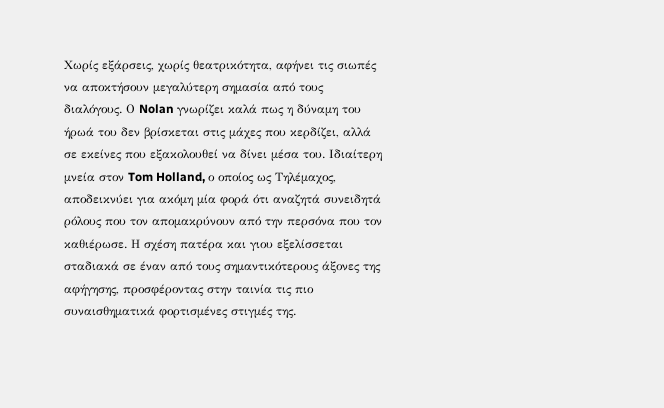Χωρίς εξάρσεις, χωρίς θεατρικότητα, αφήνει τις σιωπές να αποκτήσουν μεγαλύτερη σημασία από τους διαλόγους. Ο Nolan γνωρίζει καλά πως η δύναμη του ήρωά του δεν βρίσκεται στις μάχες που κερδίζει, αλλά σε εκείνες που εξακολουθεί να δίνει μέσα του. Ιδιαίτερη μνεία στον Tom Holland, ο οποίος ως Τηλέμαχος, αποδεικνύει για ακόμη μία φορά ότι αναζητά συνειδητά ρόλους που τον απομακρύνουν από την περσόνα που τον καθιέρωσε. Η σχέση πατέρα και γιου εξελίσσεται σταδιακά σε έναν από τους σημαντικότερους άξονες της αφήγησης, προσφέροντας στην ταινία τις πιο συναισθηματικά φορτισμένες στιγμές της.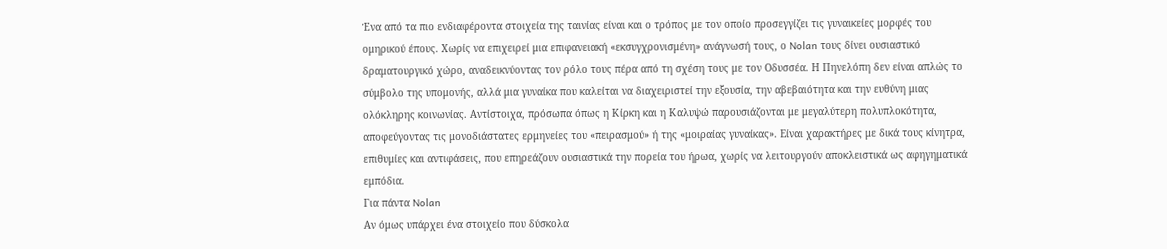Ένα από τα πιο ενδιαφέροντα στοιχεία της ταινίας είναι και ο τρόπος με τον οποίο προσεγγίζει τις γυναικείες μορφές του ομηρικού έπους. Χωρίς να επιχειρεί μια επιφανειακή «εκσυγχρονισμένη» ανάγνωσή τους, ο Nolan τους δίνει ουσιαστικό δραματουργικό χώρο, αναδεικνύοντας τον ρόλο τους πέρα από τη σχέση τους με τον Οδυσσέα. Η Πηνελόπη δεν είναι απλώς το σύμβολο της υπομονής, αλλά μια γυναίκα που καλείται να διαχειριστεί την εξουσία, την αβεβαιότητα και την ευθύνη μιας ολόκληρης κοινωνίας. Αντίστοιχα, πρόσωπα όπως η Κίρκη και η Καλυψώ παρουσιάζονται με μεγαλύτερη πολυπλοκότητα, αποφεύγοντας τις μονοδιάστατες ερμηνείες του «πειρασμού» ή της «μοιραίας γυναίκας». Είναι χαρακτήρες με δικά τους κίνητρα, επιθυμίες και αντιφάσεις, που επηρεάζουν ουσιαστικά την πορεία του ήρωα, χωρίς να λειτουργούν αποκλειστικά ως αφηγηματικά εμπόδια.
Για πάντα Nolan
Αν όμως υπάρχει ένα στοιχείο που δύσκολα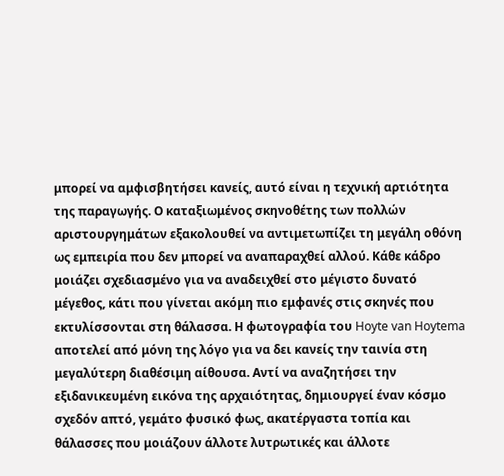μπορεί να αμφισβητήσει κανείς, αυτό είναι η τεχνική αρτιότητα της παραγωγής. Ο καταξιωμένος σκηνοθέτης των πολλών αριστουργημάτων εξακολουθεί να αντιμετωπίζει τη μεγάλη οθόνη ως εμπειρία που δεν μπορεί να αναπαραχθεί αλλού. Κάθε κάδρο μοιάζει σχεδιασμένο για να αναδειχθεί στο μέγιστο δυνατό μέγεθος, κάτι που γίνεται ακόμη πιο εμφανές στις σκηνές που εκτυλίσσονται στη θάλασσα. Η φωτογραφία του Hoyte van Hoytema αποτελεί από μόνη της λόγο για να δει κανείς την ταινία στη μεγαλύτερη διαθέσιμη αίθουσα. Αντί να αναζητήσει την εξιδανικευμένη εικόνα της αρχαιότητας, δημιουργεί έναν κόσμο σχεδόν απτό, γεμάτο φυσικό φως, ακατέργαστα τοπία και θάλασσες που μοιάζουν άλλοτε λυτρωτικές και άλλοτε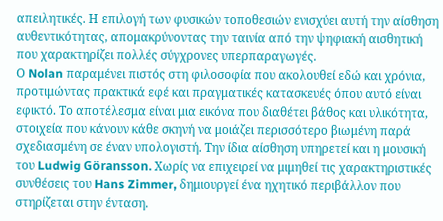απειλητικές. Η επιλογή των φυσικών τοποθεσιών ενισχύει αυτή την αίσθηση αυθεντικότητας, απομακρύνοντας την ταινία από την ψηφιακή αισθητική που χαρακτηρίζει πολλές σύγχρονες υπερπαραγωγές.
Ο Nolan παραμένει πιστός στη φιλοσοφία που ακολουθεί εδώ και χρόνια, προτιμώντας πρακτικά εφέ και πραγματικές κατασκευές όπου αυτό είναι εφικτό. Το αποτέλεσμα είναι μια εικόνα που διαθέτει βάθος και υλικότητα, στοιχεία που κάνουν κάθε σκηνή να μοιάζει περισσότερο βιωμένη παρά σχεδιασμένη σε έναν υπολογιστή. Την ίδια αίσθηση υπηρετεί και η μουσική του Ludwig Göransson. Χωρίς να επιχειρεί να μιμηθεί τις χαρακτηριστικές συνθέσεις του Hans Zimmer, δημιουργεί ένα ηχητικό περιβάλλον που στηρίζεται στην ένταση.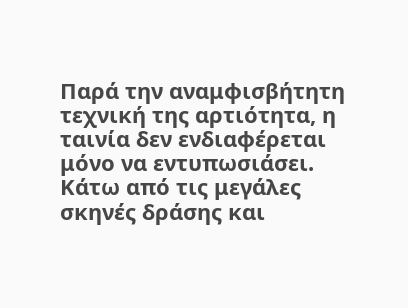Παρά την αναμφισβήτητη τεχνική της αρτιότητα, η ταινία δεν ενδιαφέρεται μόνο να εντυπωσιάσει. Κάτω από τις μεγάλες σκηνές δράσης και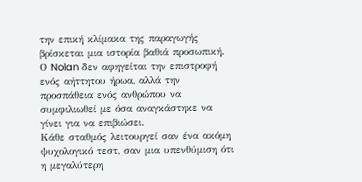την επική κλίμακα της παραγωγής βρίσκεται μια ιστορία βαθιά προσωπική.
Ο Nolan δεν αφηγείται την επιστροφή ενός αήττητου ήρωα, αλλά την προσπάθεια ενός ανθρώπου να συμφιλιωθεί με όσα αναγκάστηκε να γίνει για να επιβιώσει.
Κάθε σταθμός λειτουργεί σαν ένα ακόμη ψυχολογικό τεστ, σαν μια υπενθύμιση ότι η μεγαλύτερη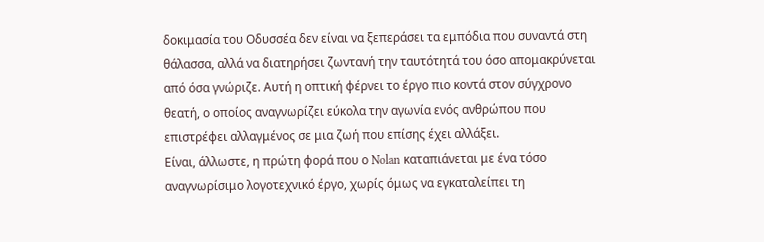δοκιμασία του Οδυσσέα δεν είναι να ξεπεράσει τα εμπόδια που συναντά στη θάλασσα, αλλά να διατηρήσει ζωντανή την ταυτότητά του όσο απομακρύνεται από όσα γνώριζε. Αυτή η οπτική φέρνει το έργο πιο κοντά στον σύγχρονο θεατή, ο οποίος αναγνωρίζει εύκολα την αγωνία ενός ανθρώπου που επιστρέφει αλλαγμένος σε μια ζωή που επίσης έχει αλλάξει.
Είναι, άλλωστε, η πρώτη φορά που ο Nolan καταπιάνεται με ένα τόσο αναγνωρίσιμο λογοτεχνικό έργο, χωρίς όμως να εγκαταλείπει τη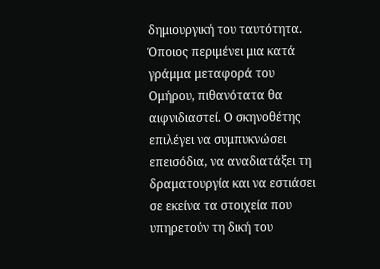δημιουργική του ταυτότητα. Όποιος περιμένει μια κατά γράμμα μεταφορά του Ομήρου, πιθανότατα θα αιφνιδιαστεί. Ο σκηνοθέτης επιλέγει να συμπυκνώσει επεισόδια, να αναδιατάξει τη δραματουργία και να εστιάσει σε εκείνα τα στοιχεία που υπηρετούν τη δική του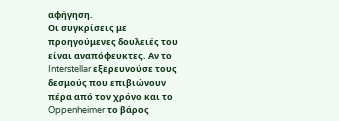αφήγηση.
Οι συγκρίσεις με προηγούμενες δουλειές του είναι αναπόφευκτες. Αν το Interstellar εξερευνούσε τους δεσμούς που επιβιώνουν πέρα από τον χρόνο και το Oppenheimer το βάρος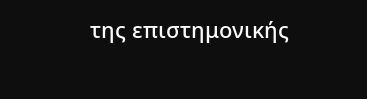της επιστημονικής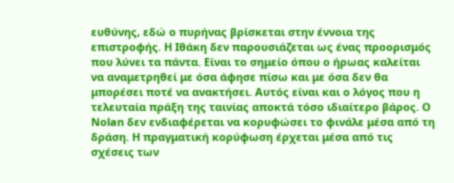ευθύνης, εδώ ο πυρήνας βρίσκεται στην έννοια της επιστροφής. Η Ιθάκη δεν παρουσιάζεται ως ένας προορισμός που λύνει τα πάντα. Είναι το σημείο όπου ο ήρωας καλείται να αναμετρηθεί με όσα άφησε πίσω και με όσα δεν θα μπορέσει ποτέ να ανακτήσει. Αυτός είναι και ο λόγος που η τελευταία πράξη της ταινίας αποκτά τόσο ιδιαίτερο βάρος. Ο Nolan δεν ενδιαφέρεται να κορυφώσει το φινάλε μέσα από τη δράση. Η πραγματική κορύφωση έρχεται μέσα από τις σχέσεις των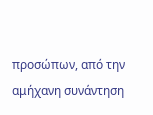προσώπων, από την αμήχανη συνάντηση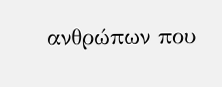ανθρώπων που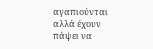αγαπιούνται αλλά έχουν πάψει να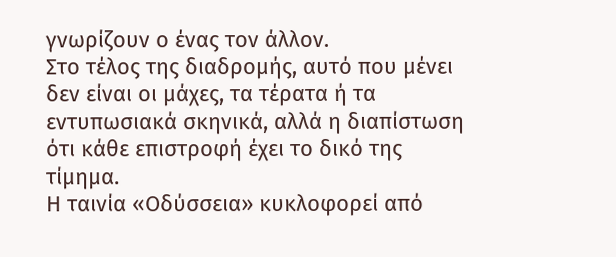γνωρίζουν ο ένας τον άλλον.
Στο τέλος της διαδρομής, αυτό που μένει δεν είναι οι μάχες, τα τέρατα ή τα εντυπωσιακά σκηνικά, αλλά η διαπίστωση ότι κάθε επιστροφή έχει το δικό της τίμημα.
Η ταινία «Οδύσσεια» κυκλοφορεί από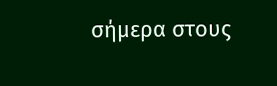σήμερα στους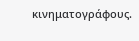κινηματογράφους.